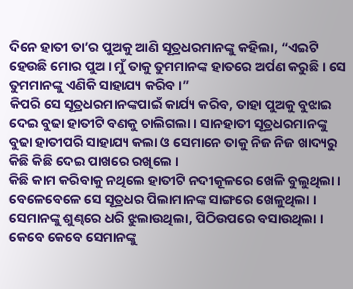ଦିନେ ହାତୀ ତା’ର ପୁଅକୁ ଆଣି ସୂତ୍ରଧରମାନଙ୍କୁ କହିଲା, “ଏଇଟି ହେଉଛି ମୋର ପୁଅ । ମୁଁ ତାକୁ ତୁମମାନଙ୍କ ହାତରେ ଅର୍ପଣ କରୁଛି । ସେ ତୁମମାନଙ୍କୁ ଏଣିକି ସାହାଯ୍ୟ କରିବ ।”
କିପରି ସେ ସୂତ୍ରଧରମାନଙ୍କପାଇଁ କାର୍ଯ୍ୟ କରିବ, ତାହା ପୁଅକୁ ବୁଝାଇ ଦେଇ ବୁଢା ହାତୀଟି ବଣକୁ ଚାଲିଗଲା । ସାନହାତୀ ସୂତ୍ରଧରମାନଙ୍କୁ ବୁଢା ହାତୀପରି ସାହାଯ୍ୟ କଲା ଓ ସେମାନେ ତାକୁ ନିଜ ନିଜ ଖାଦ୍ୟରୁ କିଛି କିଛି ଦେଇ ପାଖରେ ରଖିଲେ ।
କିଛି କାମ କରିବାକୁ ନଥିଲେ ହାତୀଟି ନଦୀକୂଳରେ ଖେଳି ବୁଲୁଥିଲା । ବେଳେବେଳେ ସେ ସୂତ୍ରଧର ପିଲାମାନଙ୍କ ସାଙ୍ଗରେ ଖେଳୁଥିଲା । ସେମାନଙ୍କୁ ଶୁଣ୍ଢରେ ଧରି ଝୁଲାଉଥିଲା, ପିଠିଉପରେ ବସାଉଥିଲା । କେବେ କେବେ ସେମାନଙ୍କୁ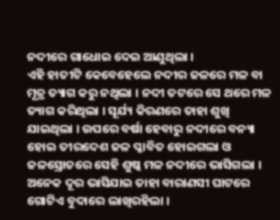ନଦୀରେ ଗାଧୋଇ ଦେଇ ଆଣୁଥିଲା ।
ଏହି ହାତୀଟି କେବେହେଲେ ନଦୀର ଜଳରେ ମଳ ବା ମୂତ୍ର ତ୍ୟାଗ କରୁ ନଥିଲା । ନଦୀ ତଟରେ ସେ ଥରେ ମଳ ତ୍ୟାଗ କରିଥିଲା । ସୂର୍ଯ୍ୟ କିରଣରେ ତାହା ଶୁଖି ଯାଇଥିଲା । ଉପରେ ବର୍ଷା ହେବାରୁ ନଦୀରେ ବନ୍ୟା ହୋଇ ତୀରଦେଶ ଜଳ ପ୍ଳାବିତ ହୋଇଗଲା ଓ ଜଳସ୍ରୋତରେ ସେହି ଶୁଷ୍କ ମଳ ନଦୀରେ ଭାସିଗଲା । ଅନେକ ଦୂର ଭାସିଯାଇ ତାହା ବାରାଣସୀ ଘାଟରେ ଗୋଟିଏ ବୁଦାରେ ଲାଖିରହିଲା ।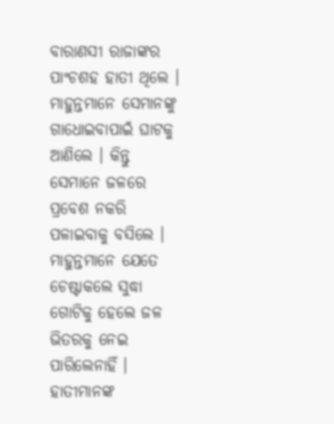ବାରାଣସୀ ରାଜାଙ୍କର ପାଂଚଶହ ହାତୀ ଥିଲେ । ମାହୁନ୍ତମାନେ ସେମାନଙ୍କୁ ଗାଧୋଇବାପାଇଁ ଘାଟକୁ ଆଣିଲେ । କିନ୍ତୁ ସେମାନେ ଜଳରେ ପ୍ରବେଶ ନକରି ପଳାଇବାକୁ ବସିଲେ । ମାହୁନ୍ତମାନେ ଯେତେ ଚେଷ୍ଟାକଲେ ସୁଦ୍ଧା ଗୋଟିକୁ ହେଲେ ଜଳ ଭିତରକୁ ନେଇ ପାରିଲେନାହିଁ । ହାତୀମାନଙ୍କ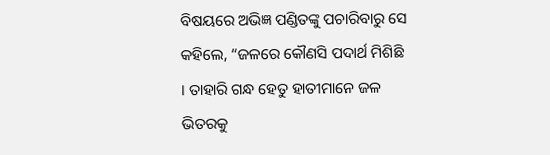ବିଷୟରେ ଅଭିଜ୍ଞ ପଣ୍ଡିତଙ୍କୁ ପଚାରିବାରୁ ସେ କହିଲେ, “ଜଳରେ କୌଣସି ପଦାର୍ଥ ମିଶିଛି । ତାହାରି ଗନ୍ଧ ହେତୁ ହାତୀମାନେ ଜଳ ଭିତରକୁ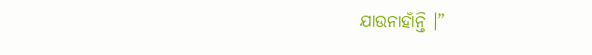ଯାଉନାହାଁନ୍ତି ।”